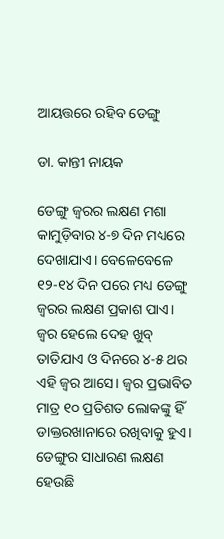ଆୟତ୍ତରେ ରହିବ ଡେଙ୍ଗୁ

ଡା. କାନ୍ତୀ ନାୟକ

ଡେଙ୍ଗୁ ଜ୍ୱରର ଲକ୍ଷଣ ମଶା କାମୁଡ଼ିବାର ୪-୭ ଦିନ ମଧ୍ୟରେ ଦେଖାଯାଏ। ବେଳେବେଳେ ୧୨-୧୪ ଦିନ ପରେ ମଧ୍ୟ ଡେଙ୍ଗୁ ଜ୍ୱରର ଲକ୍ଷଣ ପ୍ରକାଶ ପାଏ। ଜ୍ୱର ହେଲେ ଦେହ ଖୁବ୍‌ ତାତିଯାଏ ଓ ଦିନରେ ୪-୫ ଥର ଏହି ଜ୍ୱର ଆସେ। ଜ୍ୱର ପ୍ରଭାବିତ ମାତ୍ର ୧୦ ପ୍ରତିଶତ ଲୋକଙ୍କୁ ହିଁ ଡାକ୍ତରଖାନାରେ ରଖିବାକୁ ହୁଏ। ଡେଙ୍ଗୁର ସାଧାରଣ ଲକ୍ଷଣ ହେଉଛି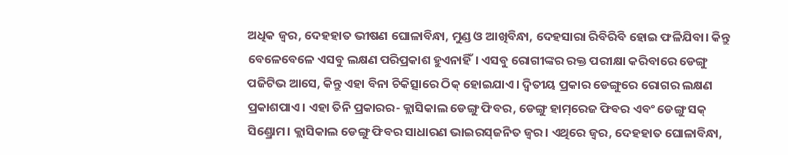ଅଧିକ ଜ୍ୱର, ଦେହହାତ ଭୀଷଣ ଘୋଳାବିନ୍ଧା, ମୁଣ୍ଡ ଓ ଆଖିବିନ୍ଧା, ଦେହସାରା ରିବିରିବି ହୋଇ ଫଳିଯିବା। କିନ୍ତୁ ବେଳେବେଳେ ଏସବୁ ଲକ୍ଷଣ ପରିପ୍ରକାଶ ହୁଏନାହିଁ। ଏସବୁ ରୋଗୀଙ୍କର ରକ୍ତ ପରୀକ୍ଷା କରିବାରେ ଡେଙ୍ଗୁ ପଜିଟିଭ ଆସେ, କିନ୍ତୁ ଏହା ବିନା ଚିକିତ୍ସାରେ ଠିକ୍‌ ହୋଇଯାଏ। ଦ୍ୱିତୀୟ ପ୍ରକାର ଡେଙ୍ଗୁରେ ରୋଗର ଲକ୍ଷଣ ପ୍ରକାଶପାଏ। ଏହା ତିନି ପ୍ରକାରର- କ୍ଲାସିକାଲ ଡେଙ୍ଗୁ ଫିବର, ଡେଙ୍ଗୁ ହାମ୍‌ରେଜ ଫିବର ଏବଂ ଡେଙ୍ଗୁ ସକ୍‌ ସିଣ୍ଡ୍ରୋମ। କ୍ଲାସିକାଲ ଡେଙ୍ଗୁ ଫିବର ସାଧାରଣ ଭାଇରସ୍‌ଜନିତ ଜ୍ୱର। ଏଥିରେ ଜ୍ୱର, ଦେହହାତ ଘୋଳାବିନ୍ଧା,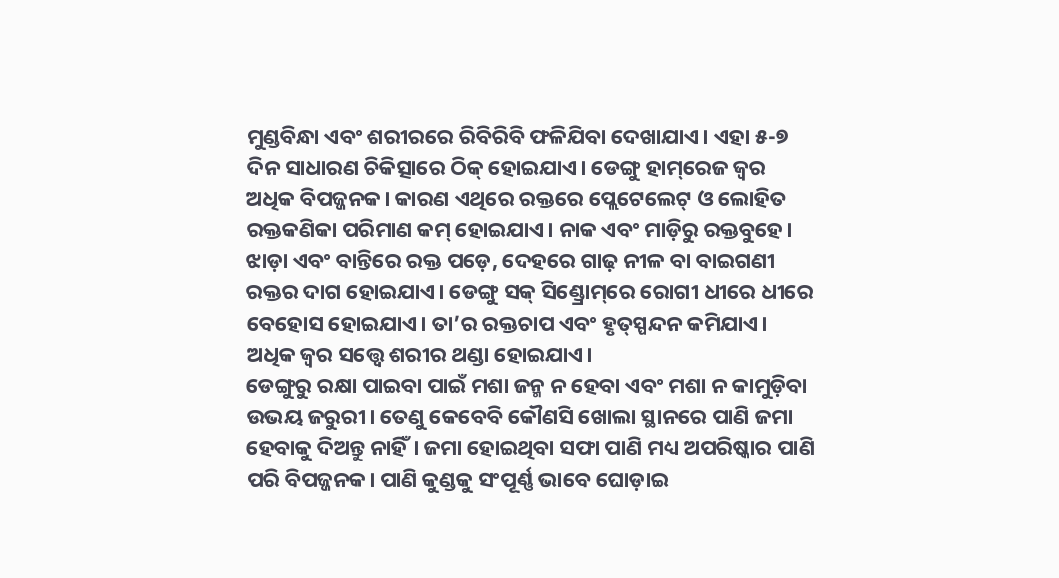ମୁଣ୍ଡବିନ୍ଧା ଏବଂ ଶରୀରରେ ରିବିରିବି ଫଳିଯିବା ଦେଖାଯାଏ। ଏହା ୫-୭ ଦିନ ସାଧାରଣ ଚିକିତ୍ସାରେ ଠିକ୍‌ ହୋଇଯାଏ। ଡେଙ୍ଗୁ ହାମ୍‌ରେଜ ଜ୍ୱର ଅଧିକ ବିପଜ୍ଜନକ। କାରଣ ଏଥିରେ ରକ୍ତରେ ପ୍ଲେଟେଲେଟ୍‌ ଓ ଲୋହିତ ରକ୍ତକଣିକା ପରିମାଣ କମ୍‌ ହୋଇଯାଏ। ନାକ ଏବଂ ମାଡ଼ିରୁ ରକ୍ତବୁହେ। ଝାଡ଼ା ଏବଂ ବାନ୍ତିରେ ରକ୍ତ ପଡ଼େ, ଦେହରେ ଗାଢ଼ ନୀଳ ବା ବାଇଗଣୀ ରକ୍ତର ଦାଗ ହୋଇଯାଏ। ଡେଙ୍ଗୁ ସକ୍‌ ସିଣ୍ଡ୍ରୋମ୍‌ରେ ରୋଗୀ ଧୀରେ ଧୀରେ ବେହୋସ ହୋଇଯାଏ। ତା’ର ରକ୍ତଚାପ ଏବଂ ହୃତ୍‌ସ୍ପନ୍ଦନ କମିଯାଏ। ଅଧିକ ଜ୍ୱର ସତ୍ତ୍ୱେ ଶରୀର ଥଣ୍ଡା ହୋଇଯାଏ।
ଡେଙ୍ଗୁରୁ ରକ୍ଷା ପାଇବା ପାଇଁ ମଶା ଜନ୍ମ ନ ହେବା ଏବଂ ମଶା ନ କାମୁଡ଼ିବା ଉଭୟ ଜରୁରୀ। ତେଣୁ କେବେବି କୌଣସି ଖୋଲା ସ୍ଥାନରେ ପାଣି ଜମା ହେବାକୁ ଦିଅନ୍ତୁ ନାହିଁ। ଜମା ହୋଇଥିବା ସଫା ପାଣି ମଧ୍ୟ ଅପରିଷ୍କାର ପାଣି ପରି ବିପଜ୍ଜନକ। ପାଣି କୁଣ୍ଡକୁ ସଂପୂର୍ଣ୍ଣ ଭାବେ ଘୋଡ଼ାଇ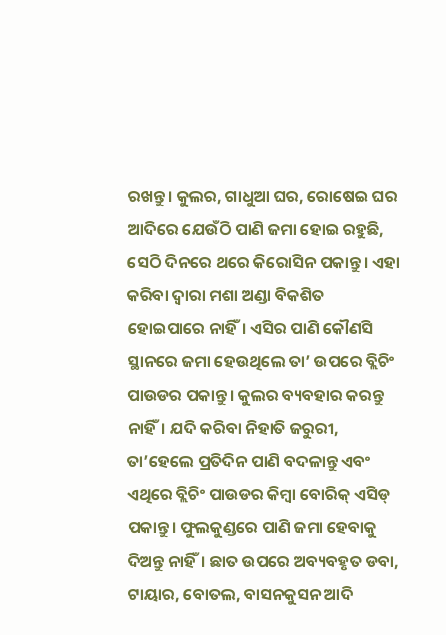ରଖନ୍ତୁ। କୁଲର, ଗାଧୁଆ ଘର, ରୋଷେଇ ଘର ଆଦିରେ ଯେଉଁଠି ପାଣି ଜମା ହୋଇ ରହୁଛି, ସେଠି ଦିନରେ ଥରେ କିରୋସିନ ପକାନ୍ତୁ। ଏହା କରିବା ଦ୍ୱାରା ମଶା ଅଣ୍ଡା ବିକଶିତ ହୋଇପାରେ ନାହିଁ। ଏସିର ପାଣି କୌଣସି ସ୍ଥାନରେ ଜମା ହେଉଥିଲେ ତା’ ଉପରେ ବ୍ଲିଚିଂ ପାଉଡର ପକାନ୍ତୁ। କୁଲର ବ୍ୟବହାର କରନ୍ତୁ ନାହିଁ। ଯଦି କରିବା ନିହାତି ଜରୁରୀ, ତା’ହେଲେ ପ୍ରତିଦିନ ପାଣି ବଦଳାନ୍ତୁ ଏବଂ ଏଥିରେ ବ୍ଲିଚିଂ ପାଉଡର କିମ୍ବା ବୋରିକ୍‌ ଏସିଡ୍‌ ପକାନ୍ତୁ। ଫୁଲକୁଣ୍ଡରେ ପାଣି ଜମା ହେବାକୁ ଦିଅନ୍ତୁ ନାହିଁ। ଛାତ ଉପରେ ଅବ୍ୟବହୃତ ଡବା, ଟାୟାର, ବୋତଲ, ବାସନକୁସନ ଆଦି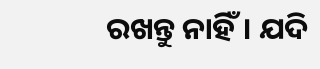ରଖନ୍ତୁ ନାହିଁ। ଯଦି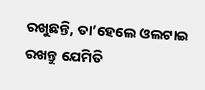ରଖୁଛନ୍ତି, ତା’ହେଲେ ଓଲଟାଇ ରଖନ୍ତୁ ଯେମିତି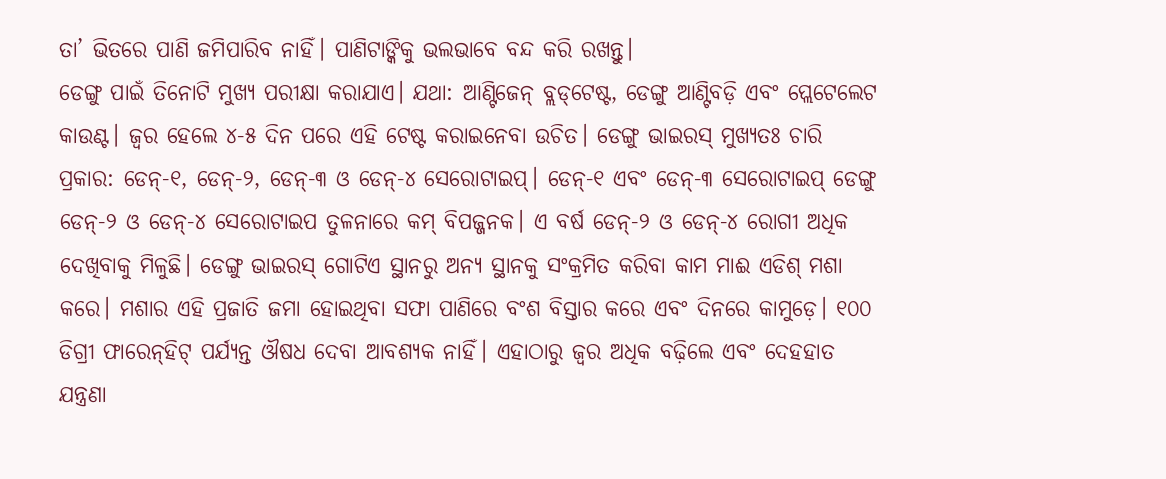ତା’ ଭିତରେ ପାଣି ଜମିପାରିବ ନାହିଁ। ପାଣିଟାଙ୍କିକୁ ଭଲଭାବେ ବନ୍ଦ କରି ରଖନ୍ତୁ।
ଡେଙ୍ଗୁ ପାଇଁ ତିନୋଟି ମୁଖ୍ୟ ପରୀକ୍ଷା କରାଯାଏ। ଯଥା: ଆଣ୍ଟିଜେନ୍‌ ବ୍ଲଡ୍‌ଟେଷ୍ଟ, ଡେଙ୍ଗୁ ଆଣ୍ଟିବଡ଼ି ଏବଂ ପ୍ଲେଟେଲେଟ କାଉଣ୍ଟ। ଜ୍ୱର ହେଲେ ୪-୫ ଦିନ ପରେ ଏହି ଟେଷ୍ଟ କରାଇନେବା ଉଚିତ। ଡେଙ୍ଗୁ ଭାଇରସ୍‌ ମୁଖ୍ୟତଃ ଚାରି ପ୍ରକାର: ଡେନ୍‌-୧, ଡେନ୍‌-୨, ଡେନ୍‌-୩ ଓ ଡେନ୍‌-୪ ସେରୋଟାଇପ୍‌। ଡେନ୍‌-୧ ଏବଂ ଡେନ୍‌-୩ ସେରୋଟାଇପ୍‌ ଡେଙ୍ଗୁ ଡେନ୍‌-୨ ଓ ଡେନ୍‌-୪ ସେରୋଟାଇପ ତୁଳନାରେ କମ୍‌ ବିପଜ୍ଜନକ। ଏ ବର୍ଷ ଡେନ୍‌-୨ ଓ ଡେନ୍‌-୪ ରୋଗୀ ଅଧିକ ଦେଖିବାକୁ ମିଳୁଛି। ଡେଙ୍ଗୁ ଭାଇରସ୍‌ ଗୋଟିଏ ସ୍ଥାନରୁ ଅନ୍ୟ ସ୍ଥାନକୁ ସଂକ୍ରମିତ କରିବା କାମ ମାଈ ଏଡିଶ୍‌ ମଶା କରେ। ମଶାର ଏହି ପ୍ରଜାତି ଜମା ହୋଇଥିବା ସଫା ପାଣିରେ ବଂଶ ବିସ୍ତାର କରେ ଏବଂ ଦିନରେ କାମୁଡ଼େ। ୧୦୦ ଡିଗ୍ରୀ ଫାରେନ୍‌ହିଟ୍‌ ପର୍ଯ୍ୟନ୍ତ ଔଷଧ ଦେବା ଆବଶ୍ୟକ ନାହିଁ। ଏହାଠାରୁ ଜ୍ୱର ଅଧିକ ବଢ଼ିଲେ ଏବଂ ଦେହହାତ ଯନ୍ତ୍ରଣା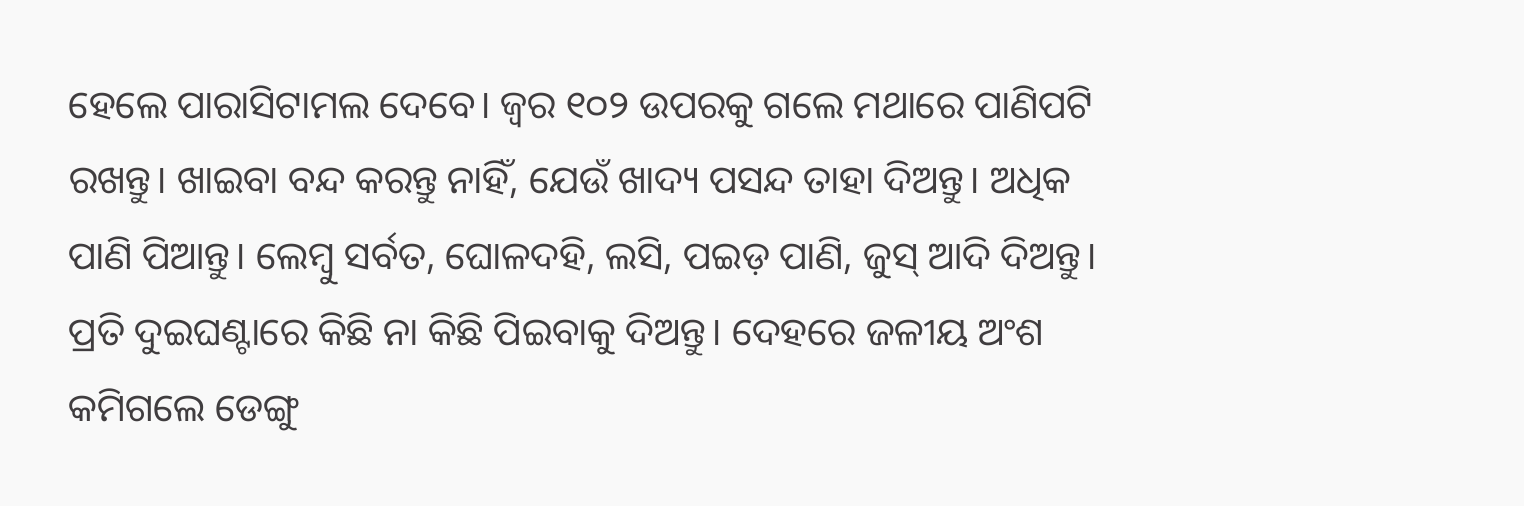ହେଲେ ପାରାସିଟାମଲ ଦେବେ। ଜ୍ୱର ୧୦୨ ଉପରକୁ ଗଲେ ମଥାରେ ପାଣିପଟି ରଖନ୍ତୁ। ଖାଇବା ବନ୍ଦ କରନ୍ତୁ ନାହିଁ, ଯେଉଁ ଖାଦ୍ୟ ପସନ୍ଦ ତାହା ଦିଅନ୍ତୁ। ଅଧିକ ପାଣି ପିଆନ୍ତୁ। ଲେମ୍ବୁ ସର୍ବତ, ଘୋଳଦହି, ଲସି, ପଇଡ଼ ପାଣି, ଜୁସ୍‌ ଆଦି ଦିଅନ୍ତୁ। ପ୍ରତି ଦୁଇଘଣ୍ଟାରେ କିଛି ନା କିଛି ପିଇବାକୁ ଦିଅନ୍ତୁ। ଦେହରେ ଜଳୀୟ ଅଂଶ କମିଗଲେ ଡେଙ୍ଗୁ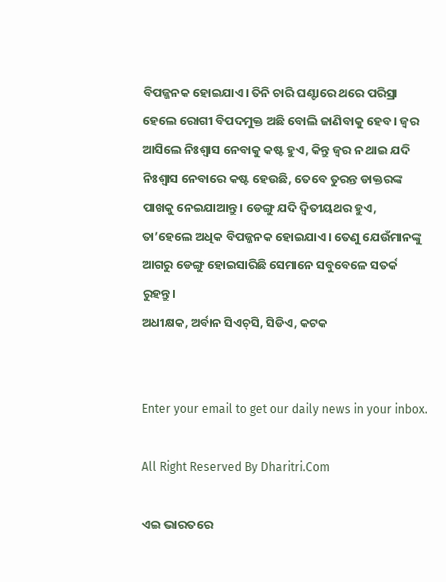ବିପଜ୍ଜନକ ହୋଇଯାଏ। ତିନି ଚାରି ଘଣ୍ଟାରେ ଥରେ ପରିସ୍ରା ହେଲେ ରୋଗୀ ବିପଦମୁକ୍ତ ଅଛି ବୋଲି ଜାଣିବାକୁ ହେବ। ଜ୍ୱର ଆସିଲେ ନିଃଶ୍ୱାସ ନେବାକୁ କଷ୍ଟ ହୁଏ, କିନ୍ତୁ ଜ୍ୱର ନ ଥାଇ ଯଦି ନିଃଶ୍ୱାସ ନେବାରେ କଷ୍ଟ ହେଉଛି, ତେବେ ତୁରନ୍ତ ଡାକ୍ତରଙ୍କ ପାଖକୁ ନେଇଯାଆନ୍ତୁ। ଡେଙ୍ଗୁ ଯଦି ଦ୍ୱିତୀୟଥର ହୁଏ, ତା’ହେଲେ ଅଧିକ ବିପଜ୍ଜନକ ହୋଇଯାଏ। ତେଣୁ ଯେଉଁମାନଙ୍କୁ ଆଗରୁ ଡେଙ୍ଗୁ ହୋଇସାରିଛି ସେମାନେ ସବୁବେଳେ ସତର୍କ ରୁହନ୍ତୁ।
ଅଧୀକ୍ଷକ, ଅର୍ବାନ ସିଏଚ୍‌ସି, ସିଡିଏ, କଟକ


Enter your email to get our daily news in your inbox.

All Right Reserved By Dharitri.Com

ଏଇ ଭାରତରେ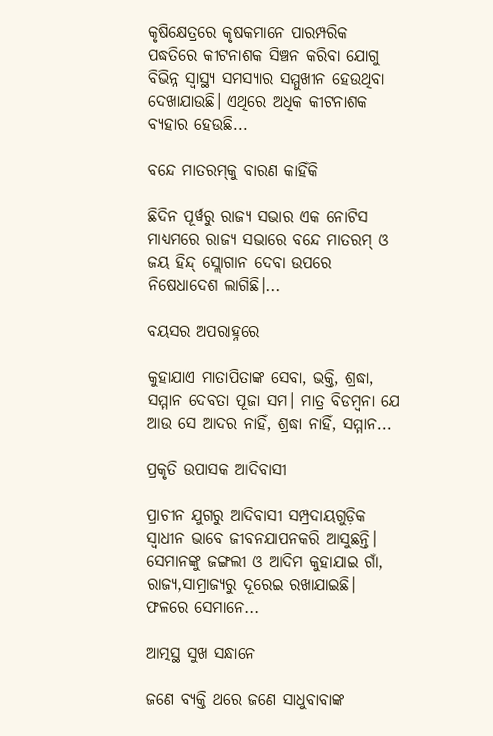କୃଷିକ୍ଷେତ୍ରରେ କୃଷକମାନେ ପାରମ୍ପରିକ ପଦ୍ଧତିରେ କୀଟନାଶକ ସିଞ୍ଚନ କରିବା ଯୋଗୁ ବିଭିନ୍ନ ସ୍ୱାସ୍ଥ୍ୟ ସମସ୍ୟାର ସମ୍ମୁଖୀନ ହେଉଥିବା ଦେଖାଯାଉଛି। ଏଥିରେ ଅଧିକ କୀଟନାଶକ ବ୍ୟହାର ହେଉଛି...

ବନ୍ଦେ ମାତରମ୍‌କୁ ବାରଣ କାହିଁକି

ଛିଦିନ ପୂର୍ୱରୁ ରାଜ୍ୟ ସଭାର ଏକ ନୋଟିସ ମାଧ୍ୟମରେ ରାଜ୍ୟ ସଭାରେ ବନ୍ଦେ ମାତରମ୍‌ ଓ ଜୟ ହିନ୍ଦ୍‌ ସ୍ଲୋଗାନ ଦେବା ଉପରେ ନିଷେଧାଦେଶ ଲାଗିଛି।...

ବୟସର ଅପରାହ୍ନରେ

କୁହାଯାଏ ମାତାପିତାଙ୍କ ସେବା, ଭକ୍ତି, ଶ୍ରଦ୍ଧା, ସମ୍ମାନ ଦେବତା ପୂଜା ସମ। ମାତ୍ର ବିଡମ୍ୱନା ଯେ ଆଉ ସେ ଆଦର ନାହିଁ, ଶ୍ରଦ୍ଧା ନାହିଁ, ସମ୍ମାନ...

ପ୍ରକୃତି ଉପାସକ ଆଦିବାସୀ

ପ୍ରାଚୀନ ଯୁଗରୁ ଆଦିବାସୀ ସମ୍ପ୍ରଦାୟଗୁଡ଼ିକ ସ୍ୱାଧୀନ ଭାବେ ଜୀବନଯାପନକରି ଆସୁଛନ୍ତି। ସେମାନଙ୍କୁ ଜଙ୍ଗଲୀ ଓ ଆଦିମ କୁହାଯାଇ ଗାଁ, ରାଜ୍ୟ,ସାମ୍ରାଜ୍ୟରୁ ଦୂରେଇ ରଖାଯାଇଛି। ଫଳରେ ସେମାନେ...

ଆତ୍ମସ୍ଥ ସୁଖ ସନ୍ଧାନେ

ଜଣେ ବ୍ୟକ୍ତି ଥରେ ଜଣେ ସାଧୁବାବାଙ୍କ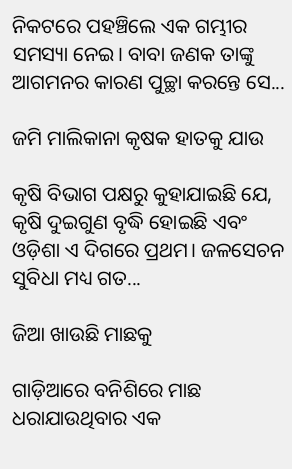ନିକଟରେ ପହଞ୍ଚିଲେ ଏକ ଗମ୍ଭୀର ସମସ୍ୟା ନେଇ। ବାବା ଜଣକ ତାଙ୍କୁ ଆଗମନର କାରଣ ପୁଚ୍ଛା କରନ୍ତେ ସେ...

ଜମି ମାଲିକାନା କୃଷକ ହାତକୁ ଯାଉ

କୃଷି ବିଭାଗ ପକ୍ଷରୁ କୁହାଯାଇଛି ଯେ, କୃଷି ଦୁଇଗୁଣ ବୃଦ୍ଧି ହୋଇଛି ଏବଂ ଓଡ଼ିଶା ଏ ଦିଗରେ ପ୍ରଥମ। ଜଳସେଚନ ସୁବିଧା ମଧ୍ୟ ଗତ...

ଜିଆ ଖାଉଛି ମାଛକୁ

ଗାଡ଼ିଆରେ ବନିଶିରେ ମାଛ ଧରାଯାଉଥିବାର ଏକ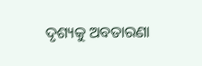ଦୃଶ୍ୟକୁ ଅବତାରଣା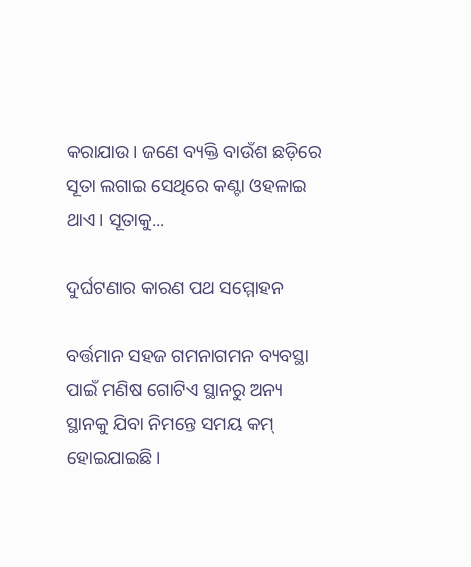କରାଯାଉ। ଜଣେ ବ୍ୟକ୍ତି ବାଉଁଶ ଛଡ଼ିରେ ସୂତା ଲଗାଇ ସେଥିରେ କଣ୍ଟା ଓହଳାଇ ଥାଏ। ସୂତାକୁ...

ଦୁର୍ଘଟଣାର କାରଣ ପଥ ସମ୍ମୋହନ

ବର୍ତ୍ତମାନ ସହଜ ଗମନାଗମନ ବ୍ୟବସ୍ଥା ପାଇଁ ମଣିଷ ଗୋଟିଏ ସ୍ଥାନରୁ ଅନ୍ୟ ସ୍ଥାନକୁ ଯିବା ନିମନ୍ତେ ସମୟ କମ୍‌ ହୋଇଯାଇଛି।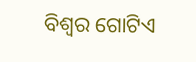ବିଶ୍ୱର ଗୋଟିଏ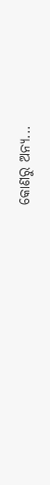କୋଣରୁ ଅନ୍ୟ...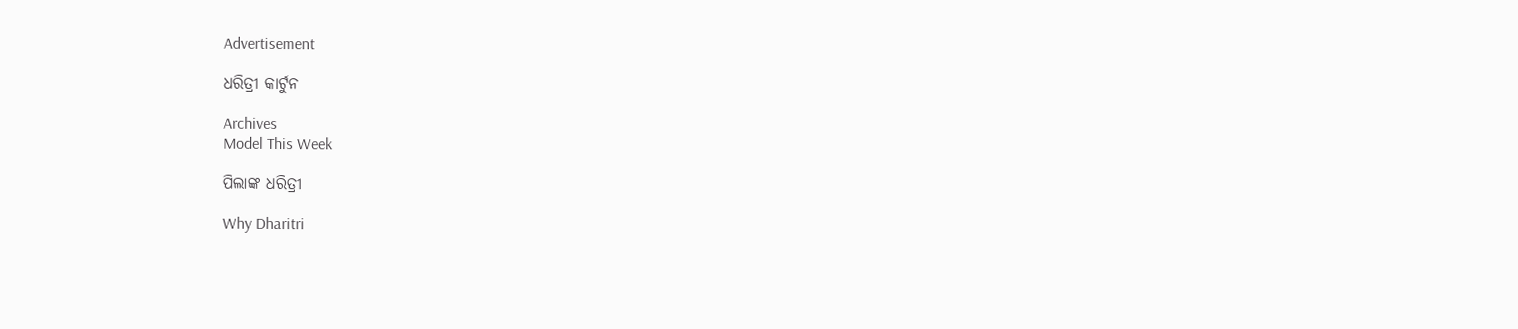Advertisement

ଧରିତ୍ରୀ କାର୍ଟୁନ

Archives
Model This Week

ପିଲାଙ୍କ ଧରିତ୍ରୀ

Why Dharitri